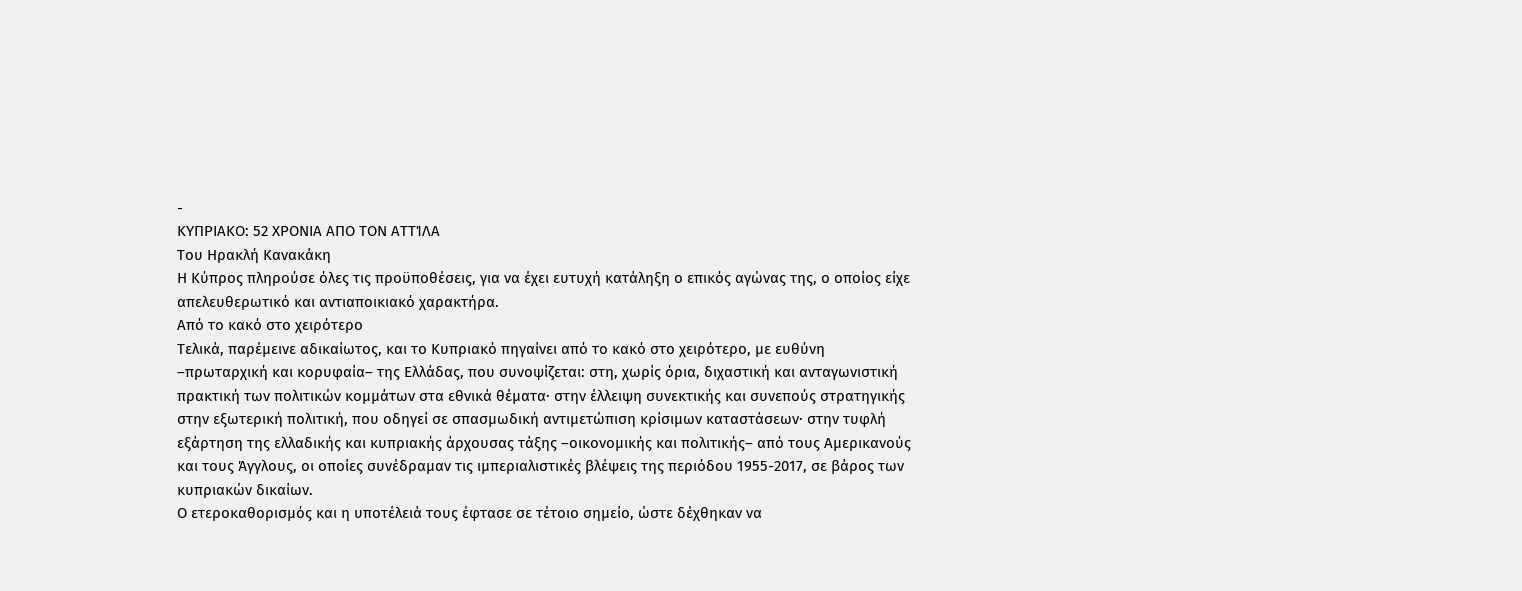-
ΚΥΠΡΙΑΚO: 52 ΧΡOΝΙΑ ΑΠO ΤOΝ ΑΤΤΊΛΑ
Του Ηρακλή Κανακάκη
Η Κύπρος πληρούσε όλες τις προϋποθέσεις, για να έχει ευτυχή κατάληξη ο επικός αγώνας της, ο οποίος είχε απελευθερωτικό και αντιαποικιακό χαρακτήρα.
Από το κακό στο χειρότερο
Τελικά, παρέμεινε αδικαίωτος, και το Κυπριακό πηγαίνει από το κακό στο χειρότερο, με ευθύνη –πρωταρχική και κορυφαία– της Ελλάδας, που συνοψίζεται: στη, χωρίς όρια, διχαστική και ανταγωνιστική πρακτική των πολιτικών κομμάτων στα εθνικά θέματα∙ στην έλλειψη συνεκτικής και συνεπούς στρατηγικής στην εξωτερική πολιτική, που οδηγεί σε σπασμωδική αντιμετώπιση κρίσιμων καταστάσεων∙ στην τυφλή εξάρτηση της ελλαδικής και κυπριακής άρχουσας τάξης –οικονομικής και πολιτικής– από τους Αμερικανούς και τους Άγγλους, οι οποίες συνέδραμαν τις ιμπεριαλιστικές βλέψεις της περιόδου 1955-2017, σε βάρος των κυπριακών δικαίων.
Ο ετεροκαθορισμός και η υποτέλειά τους έφτασε σε τέτοιο σημείο, ώστε δέχθηκαν να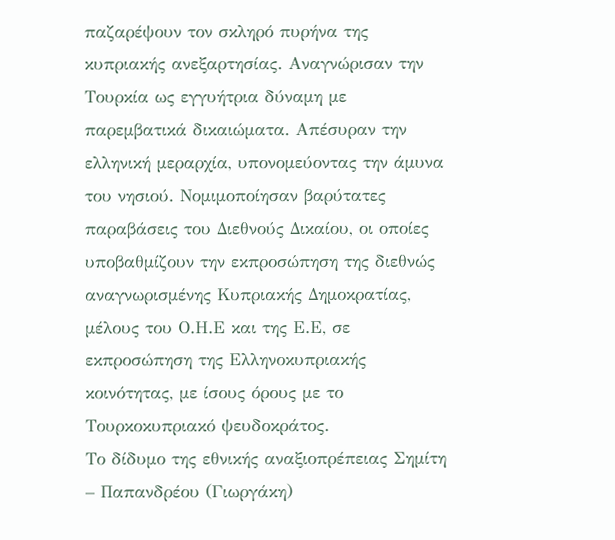παζαρέψουν τον σκληρό πυρήνα της κυπριακής ανεξαρτησίας. Αναγνώρισαν την Τουρκία ως εγγυήτρια δύναμη με παρεμβατικά δικαιώματα. Απέσυραν την ελληνική μεραρχία, υπονομεύοντας την άμυνα του νησιού. Νομιμοποίησαν βαρύτατες παραβάσεις του Διεθνούς Δικαίου, οι οποίες υποβαθμίζουν την εκπροσώπηση της διεθνώς αναγνωρισμένης Κυπριακής Δημοκρατίας, μέλους του Ο.Η.Ε και της Ε.Ε, σε εκπροσώπηση της Ελληνοκυπριακής κοινότητας, με ίσους όρους με το Τουρκοκυπριακό ψευδοκράτος.
Το δίδυμο της εθνικής αναξιοπρέπειας Σημίτη – Παπανδρέου (Γιωργάκη)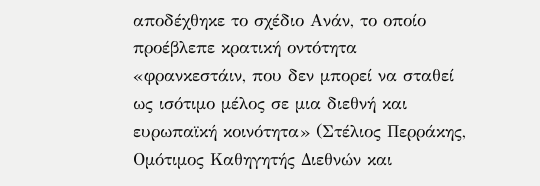αποδέχθηκε το σχέδιο Ανάν, το οποίο προέβλεπε κρατική οντότητα «φρανκεστάιν, που δεν μπορεί να σταθεί ως ισότιμο μέλος σε μια διεθνή και ευρωπαϊκή κοινότητα» (Στέλιος Περράκης, Ομότιμος Καθηγητής Διεθνών και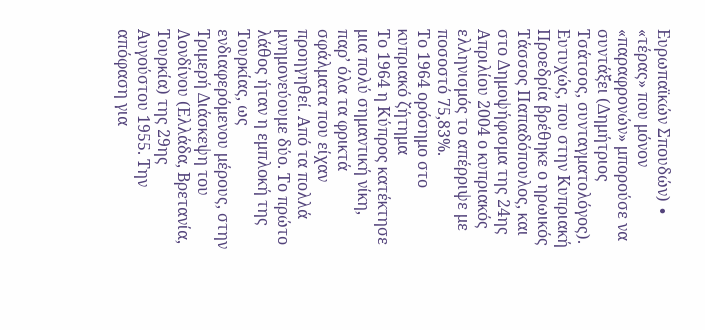Ευρωπαϊκών Σπουδών) ∙ «τέρας» που μόνον «παραφρονών» μπορούσε να συντάξει (Δημήτριος Τσάτσος, συνταγματολόγος).
Ευτυχώς, που στην Κυπριακή Προεδρία βρέθηκε ο ηρωικός Τάσσος Παπαδόπουλος, και στο Δημοψήφισμα της 24ης Απριλίου 2004 ο κυπριακός ελληνισμός το απέρριψε με ποσοστό 75,83%.
Το 1964 ορόσημο στο κυπριακό ζήτημα
Το 1964 η Κύπρος κατέκτησε μια πολύ σημαντική νίκη, παρ’ όλα τα φρικτά σφάλματα που είχαν προηγηθεί. Από τα πολλά μνημονεύουμε δύο. Το πρώτο λάθος ήταν η εμπλοκή της Τουρκίας, ως ενδιαφερόμενου μέρους, στην Τριμερή Διάσκεψη του Λονδίνου (Ελλάδα, Βρετανία, Τουρκία) της 29ης Αυγούστου 1955. Την απόφαση για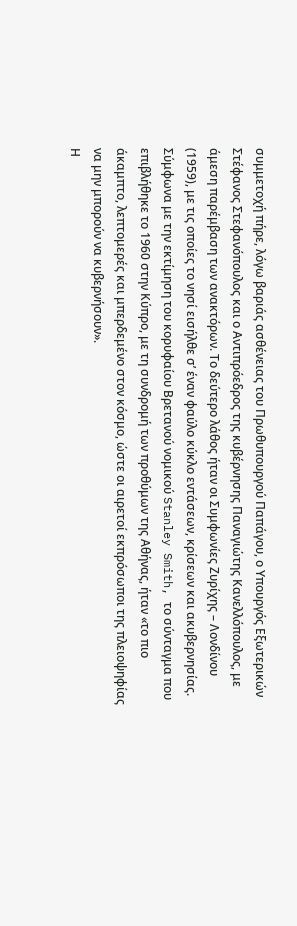συμμετοχή πήρε, λόγω βαριάς ασθένειας του Πρωθυπουργού Παπάγου, ο Υπουργός Εξωτερικών Στέφανος Στεφανόπουλος και ο Αντιπρόεδρος της κυβέρνησης Παναγιώτης Κανελλόπουλος, με άμεση παρέμβαση των ανακτόρων. Το δεύτερο λάθος ήταν οι Συμφωνίες Ζυρίχης – Λονδίνου (1959), με τις οποίες το νησί εισήλθε σ’ έναν φαύλο κύκλο εντάσεων, κρίσεων και ακυβερνησίας. Σύμφωνα με την εκτίμηση του κορυφαίου Βρετανού νομικού Stanley Smith, το σύνταγμα που επιβλήθηκε το 1960 στην Κύπρο, με τη συνδρομή των προθύμων της Αθήνας, ήταν «το πιο άκαμπτο, λεπτομερές και μπερδεμένο στον κόσμο, ώστε οι αιρετοί εκπρόσωποι της πλειοψηφίας να μην μπορούν να κυβερνήσουν».
Η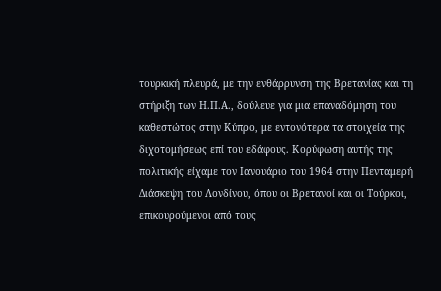τουρκική πλευρά, με την ενθάρρυνση της Βρετανίας και τη στήριξη των Η.Π.Α., δούλευε για μια επαναδόμηση του καθεστώτος στην Κύπρο, με εντονότερα τα στοιχεία της διχοτομήσεως επί του εδάφους. Κορύφωση αυτής της πολιτικής είχαμε τον Ιανουάριο του 1964 στην Πενταμερή Διάσκεψη του Λονδίνου, όπου οι Βρετανοί και οι Τούρκοι, επικουρούμενοι από τους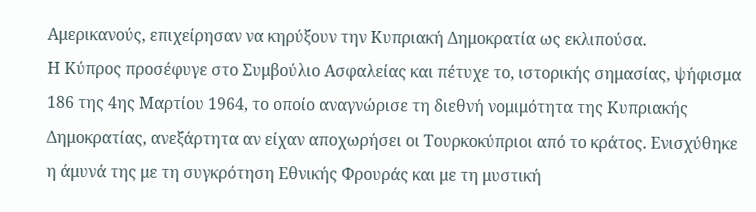Αμερικανούς, επιχείρησαν να κηρύξουν την Κυπριακή Δημοκρατία ως εκλιπούσα.
Η Κύπρος προσέφυγε στο Συμβούλιο Ασφαλείας και πέτυχε το, ιστορικής σημασίας, ψήφισμα 186 της 4ης Μαρτίου 1964, το οποίο αναγνώρισε τη διεθνή νομιμότητα της Κυπριακής Δημοκρατίας, ανεξάρτητα αν είχαν αποχωρήσει οι Τουρκοκύπριοι από το κράτος. Ενισχύθηκε η άμυνά της με τη συγκρότηση Εθνικής Φρουράς και με τη μυστική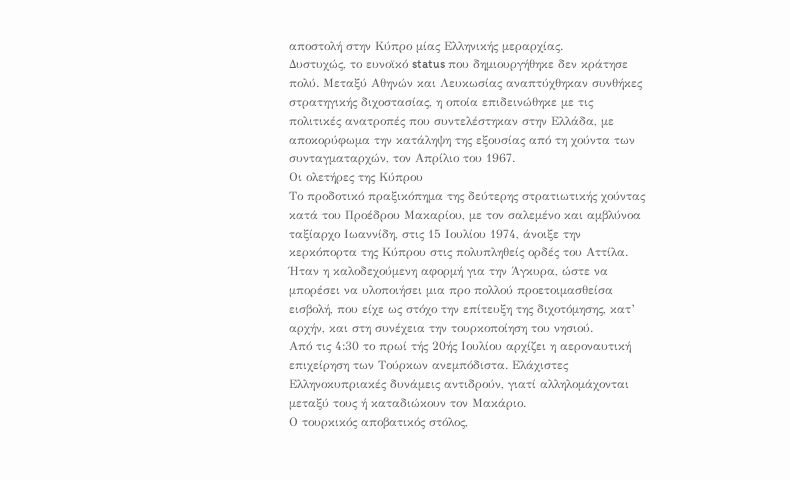αποστολή στην Κύπρο μίας Ελληνικής μεραρχίας.
Δυστυχώς, το ευνοϊκό status που δημιουργήθηκε δεν κράτησε πολύ. Μεταξύ Αθηνών και Λευκωσίας αναπτύχθηκαν συνθήκες στρατηγικής διχοστασίας, η οποία επιδεινώθηκε με τις πολιτικές ανατροπές που συντελέστηκαν στην Ελλάδα, με αποκορύφωμα την κατάληψη της εξουσίας από τη χούντα των συνταγματαρχών, τον Απρίλιο του 1967.
Οι ολετήρες της Κύπρου
Το προδοτικό πραξικόπημα της δεύτερης στρατιωτικής χούντας κατά του Προέδρου Μακαρίου, με τον σαλεμένο και αμβλύνοα ταξίαρχο Ιωαννίδη, στις 15 Ιουλίου 1974, άνοιξε την κερκόπορτα της Κύπρου στις πολυπληθείς ορδές του Αττίλα. Ήταν η καλοδεχούμενη αφορμή για την Άγκυρα, ώστε να μπορέσει να υλοποιήσει μια προ πολλού προετοιμασθείσα εισβολή, που είχε ως στόχο την επίτευξη της διχοτόμησης, κατ’ αρχήν, και στη συνέχεια την τουρκοποίηση του νησιού.
Από τις 4:30 το πρωί τής 20ής Ιουλίου αρχίζει η αεροναυτική επιχείρηση των Τούρκων ανεμπόδιστα. Ελάχιστες Ελληνοκυπριακές δυνάμεις αντιδρούν, γιατί αλληλομάχονται μεταξύ τους ή καταδιώκουν τον Μακάριο.
Ο τουρκικός αποβατικός στόλος,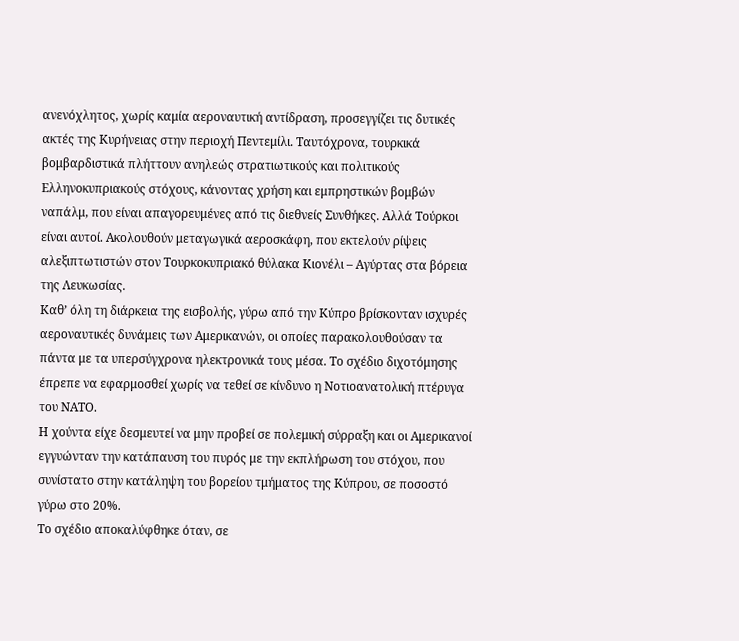ανενόχλητος, χωρίς καμία αεροναυτική αντίδραση, προσεγγίζει τις δυτικές ακτές της Κυρήνειας στην περιοχή Πεντεμίλι. Ταυτόχρονα, τουρκικά βομβαρδιστικά πλήττουν ανηλεώς στρατιωτικούς και πολιτικούς Ελληνοκυπριακούς στόχους, κάνοντας χρήση και εμπρηστικών βομβών ναπάλμ, που είναι απαγορευμένες από τις διεθνείς Συνθήκες. Αλλά Τούρκοι είναι αυτοί. Ακολουθούν μεταγωγικά αεροσκάφη, που εκτελούν ρίψεις αλεξιπτωτιστών στον Τουρκοκυπριακό θύλακα Κιονέλι – Αγύρτας στα βόρεια της Λευκωσίας.
Καθ’ όλη τη διάρκεια της εισβολής, γύρω από την Κύπρο βρίσκονταν ισχυρές αεροναυτικές δυνάμεις των Αμερικανών, οι οποίες παρακολουθούσαν τα πάντα με τα υπερσύγχρονα ηλεκτρονικά τους μέσα. Το σχέδιο διχοτόμησης έπρεπε να εφαρμοσθεί χωρίς να τεθεί σε κίνδυνο η Νοτιοανατολική πτέρυγα του ΝΑΤΟ.
Η χούντα είχε δεσμευτεί να μην προβεί σε πολεμική σύρραξη και οι Αμερικανοί εγγυώνταν την κατάπαυση του πυρός με την εκπλήρωση του στόχου, που συνίστατο στην κατάληψη του βορείου τμήματος της Κύπρου, σε ποσοστό γύρω στο 20%.
Το σχέδιο αποκαλύφθηκε όταν, σε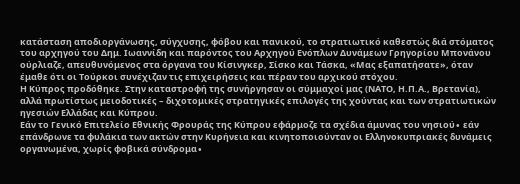κατάσταση αποδιοργάνωσης, σύγχυσης, φόβου και πανικού, το στρατιωτικό καθεστώς διά στόματος του αρχηγού του Δημ. Ιωαννίδη και παρόντος του Αρχηγού Ενόπλων Δυνάμεων Γρηγορίου Μπονάνου ούρλιαζε, απευθυνόμενος στα όργανα του Κίσινγκερ, Σίσκο και Τάσκα, «Μας εξαπατήσατε», όταν έμαθε ότι οι Τούρκοι συνέχιζαν τις επιχειρήσεις και πέραν του αρχικού στόχου.
Η Κύπρος προδόθηκε. Στην καταστροφή της συνήργησαν οι σύμμαχοί μας (ΝΑΤΟ, Η.Π.Α., Βρετανία), αλλά πρωτίστως μειοδοτικές – διχοτομικές στρατηγικές επιλογές της χούντας και των στρατιωτικών ηγεσιών Ελλάδας και Κύπρου.
Εάν το Γενικό Επιτελείο Εθνικής Φρουράς της Κύπρου εφάρμοζε τα σχέδια άμυνας του νησιού∙ εάν επάνδρωνε τα φυλάκια των ακτών στην Κυρήνεια και κινητοποιούνταν οι Ελληνοκυπριακές δυνάμεις οργανωμένα, χωρίς φοβικά σύνδρομα∙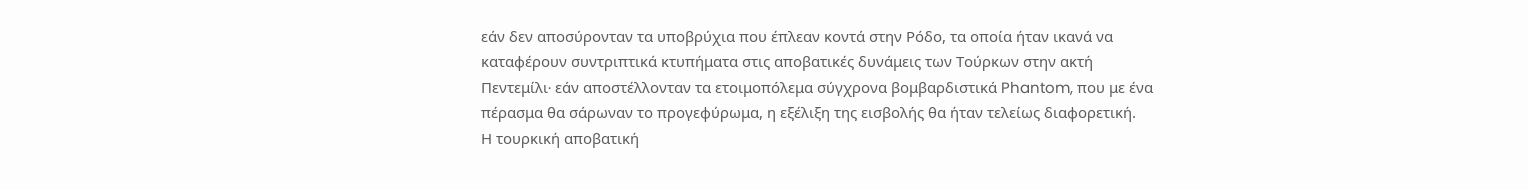εάν δεν αποσύρονταν τα υποβρύχια που έπλεαν κοντά στην Ρόδο, τα οποία ήταν ικανά να καταφέρουν συντριπτικά κτυπήματα στις αποβατικές δυνάμεις των Τούρκων στην ακτή Πεντεμίλι∙ εάν αποστέλλονταν τα ετοιμοπόλεμα σύγχρονα βομβαρδιστικά Phantom, που με ένα πέρασμα θα σάρωναν το προγεφύρωμα, η εξέλιξη της εισβολής θα ήταν τελείως διαφορετική.
Η τουρκική αποβατική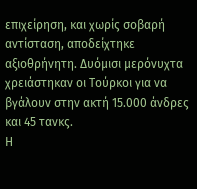επιχείρηση, και χωρίς σοβαρή αντίσταση, αποδείχτηκε αξιοθρήνητη. Δυόμισι μερόνυχτα χρειάστηκαν οι Τούρκοι για να βγάλουν στην ακτή 15.000 άνδρες και 45 τανκς.
Η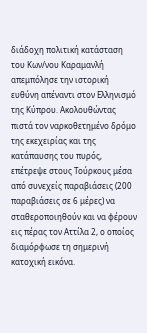διάδοχη πολιτική κατάσταση του Κων/νου Καραμανλή απεμπόλησε την ιστορική ευθύνη απέναντι στον Ελληνισμό της Κύπρου. Ακολουθώντας πιστά τον ναρκοθετημένο δρόμο της εκεχειρίας και της κατάπαυσης του πυρός, επέτρεψε στους Τούρκους μέσα από συνεχείς παραβιάσεις (200 παραβιάσεις σε 6 μέρες) να σταθεροποιηθούν και να φέρουν εις πέρας τον Αττίλα 2, ο οποίος διαμόρφωσε τη σημερινή κατοχική εικόνα.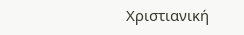Χριστιανική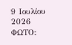9 Ιουλίου 2026
ΦΩΤΟ: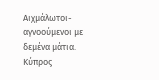Αιχμάλωτοι-αγνοούμενοι με δεμένα μάτια. Κύπρος